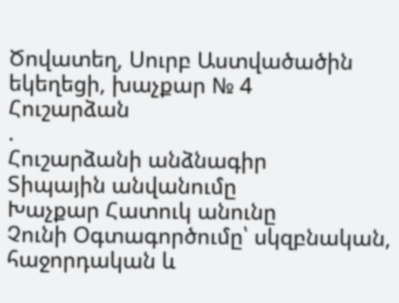Ծովատեղ, Սուրբ Աստվածածին եկեղեցի, խաչքար № 4
Հուշարձան
.
Հուշարձանի անձնագիր
Տիպային անվանումը
Խաչքար Հատուկ անունը
Չունի Օգտագործումը՝ սկզբնական, հաջորդական և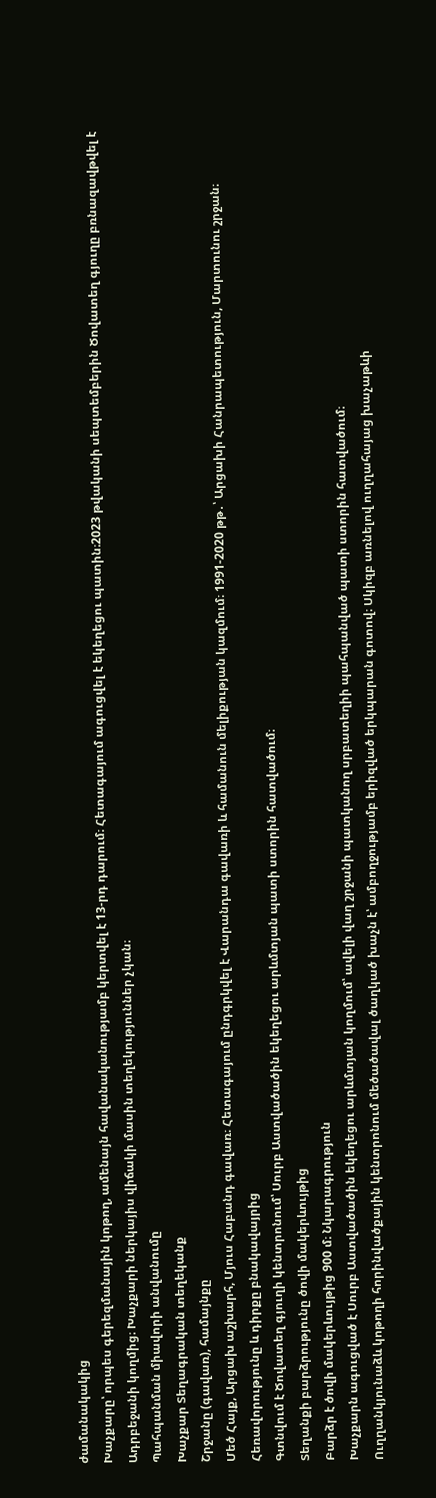ժամանակակից
Խաչքարը՝ որպես գերեզմանային կոթող, ամենայն հավանականությամբ կերտվել է 13-րդ դարում։ Հետագայում ագուցվել է եկեղեցու պատին։2023 թվականի սեպտեմբերին Ծովատեղ գյուղը բռնազավթվել է Ադրբեջանի կողմից։ Խաչքարի ներկայիս վիճակի մասին տեղեկություններ չկան։
Պահպանման միավորի անվանումը
Խաչքար Տեղագրական տեղեկանք
Շրջանը (գավառ), համայնքը
Մեծ Հայք, Արցախ աշխարհ, Մյուս Հաբանդ գավառ։ Հետագայում ընդգրկվել է Վարանդա գավառի և համանուն մելիքության կազմում։ 1991-2020 թթ․՝ Արցախի Հանրապետություն, Մարտունու շրջան։
Հեռավորությունը և դիրքը բնակավայրից
Գտնվում է Ծովատեղ գյուղի կենտրոնում՝ Սուրբ Աստվածածին եկեղեցու արևմտյան պատի ստորին հատվածում։
Տեղանքի բարձրությունը ծովի մակերևույթից
Բարձր է ծովի մակերևույթից 900 մ։ Նկարագրություն
Խաչքարն ագուցված է Սուրբ Աստվածածին եկեղեցու արևմտյան կողմում՝ ավելի վաղ շրջանի պատկանող սրբատեղիի պահպանված պատի ստորին հատվածում։
Ուղղանկյունաձև կոթողի հորինվածքային կենտրոնում մեծածավալ ծաղկած խաչն է՝ ամբողջությամբ երիզված երկպարան գոտով։ Սկիզբ առնելով ուղղահայաց խաչաթևի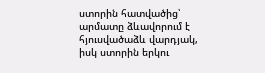ստորին հատվածից՝ արմատը ձևավորում է հյուսվածաձև վարդյակ, իսկ ստորին երկու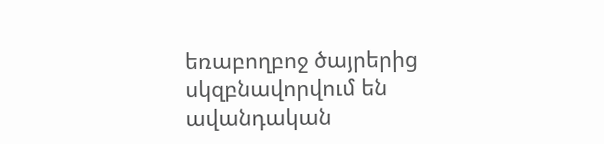եռաբողբոջ ծայրերից սկզբնավորվում են ավանդական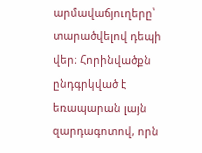արմավաճյուղերը՝ տարածվելով դեպի վեր։ Հորինվածքն ընդգրկված է եռապարան լայն զարդագոտով, որն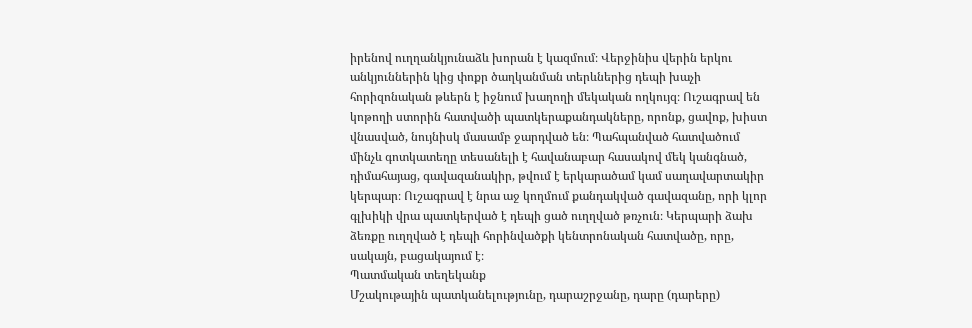իրենով ուղղանկյունաձև խորան է կազմում։ Վերջինիս վերին երկու անկյուններին կից փոքր ծաղկանման տերևներից դեպի խաչի հորիզոնական թևերն է իջնում խաղողի մեկական ողկույզ։ Ուշագրավ են կոթողի ստորին հատվածի պատկերաքանդակները, որոնք, ցավոք, խիստ վնասված, նույնիսկ մասամբ ջարդված են։ Պահպանված հատվածում մինչև գոտկատեղը տեսանելի է հավանաբար հասակով մեկ կանգնած, դիմահայաց, գավազանակիր, թվում է երկարածամ կամ սաղավարտակիր կերպար։ Ուշագրավ է նրա աջ կողմում քանդակված գավազանը, որի կլոր գլխիկի վրա պատկերված է դեպի ցած ուղղված թռչուն։ Կերպարի ձախ ձեռքը ուղղված է դեպի հորինվածքի կենտրոնական հատվածը, որը, սակայն, բացակայում է։
Պատմական տեղեկանք
Մշակութային պատկանելությունը, դարաշրջանը, դարը (դարերը)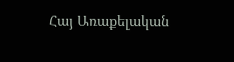Հայ Առաքելական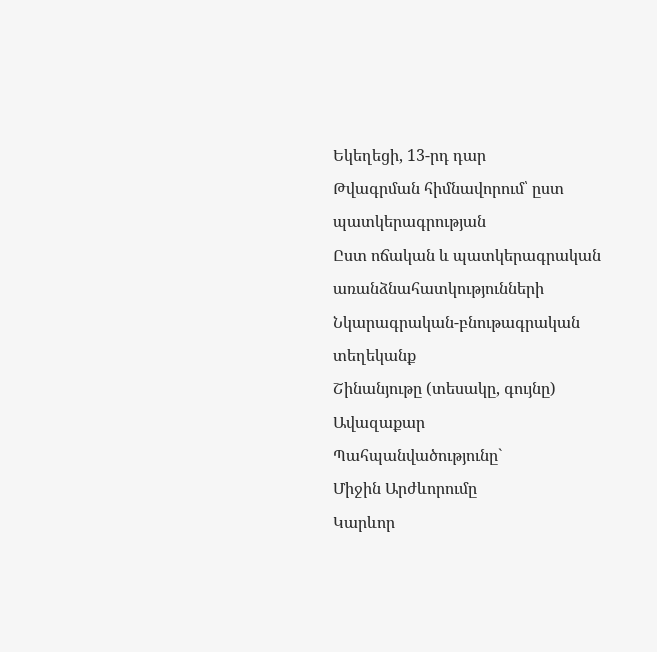Եկեղեցի, 13-րդ դար
Թվագրման հիմնավորում՝ ըստ պատկերագրության
Ըստ ոճական և պատկերագրական առանձնահատկությունների Նկարագրական-բնութագրական տեղեկանք
Շինանյութը (տեսակը, գույնը)
Ավազաքար
Պահպանվածությունը`
Միջին Արժևորումը
Կարևոր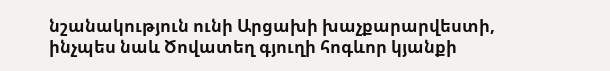նշանակություն ունի Արցախի խաչքարարվեստի, ինչպես նաև Ծովատեղ գյուղի հոգևոր կյանքի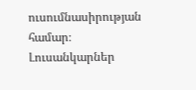ուսումնասիրության համար։
Լուսանկարներ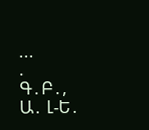...
.
Գ․Բ․, Ա․ Լ-Ե․